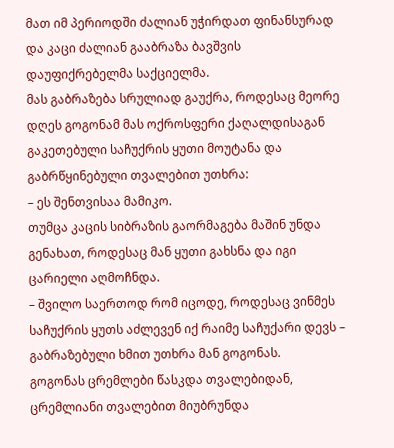მათ იმ პერიოდში ძალიან უჭირდათ ფინანსურად და კაცი ძალიან გააბრაზა ბავშვის დაუფიქრებელმა საქციელმა.
მას გაბრაზება სრულიად გაუქრა, როდესაც მეორე დღეს გოგონამ მას ოქროსფერი ქაღალდისაგან გაკეთებული საჩუქრის ყუთი მოუტანა და გაბრწყინებული თვალებით უთხრა:
– ეს შენთვისაა მამიკო.
თუმცა კაცის სიბრაზის გაორმაგება მაშინ უნდა გენახათ, როდესაც მან ყუთი გახსნა და იგი ცარიელი აღმოჩნდა.
– შვილო საერთოდ რომ იცოდე, როდესაც ვინმეს საჩუქრის ყუთს აძლევენ იქ რაიმე საჩუქარი დევს – გაბრაზებული ხმით უთხრა მან გოგონას.
გოგონას ცრემლები წასკდა თვალებიდან, ცრემლიანი თვალებით მიუბრუნდა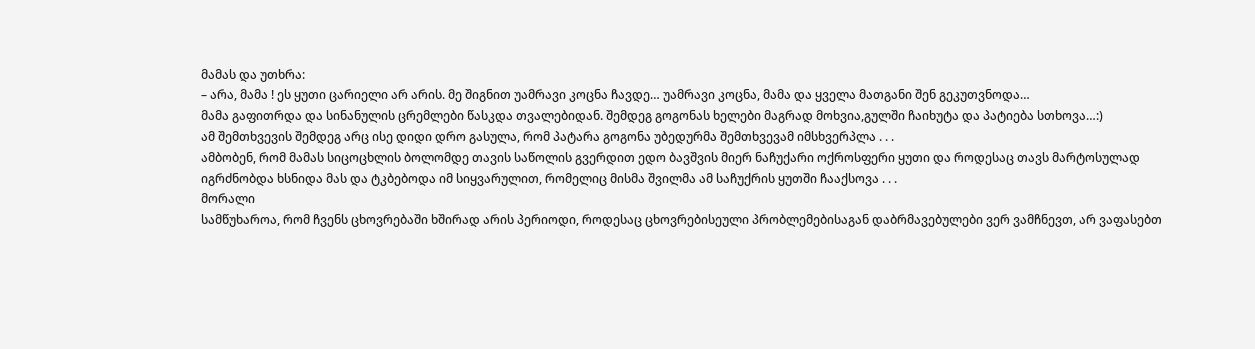მამას და უთხრა:
– არა, მამა ! ეს ყუთი ცარიელი არ არის. მე შიგნით უამრავი კოცნა ჩავდე… უამრავი კოცნა, მამა და ყველა მათგანი შენ გეკუთვნოდა…
მამა გაფითრდა და სინანულის ცრემლები წასკდა თვალებიდან. შემდეგ გოგონას ხელები მაგრად მოხვია,გულში ჩაიხუტა და პატიება სთხოვა…:)
ამ შემთხვევის შემდეგ არც ისე დიდი დრო გასულა, რომ პატარა გოგონა უბედურმა შემთხვევამ იმსხვერპლა . . .
ამბობენ, რომ მამას სიცოცხლის ბოლომდე თავის საწოლის გვერდით ედო ბავშვის მიერ ნაჩუქარი ოქროსფერი ყუთი და როდესაც თავს მარტოსულად იგრძნობდა ხსნიდა მას და ტკბებოდა იმ სიყვარულით, რომელიც მისმა შვილმა ამ საჩუქრის ყუთში ჩააქსოვა . . .
მორალი
სამწუხაროა, რომ ჩვენს ცხოვრებაში ხშირად არის პერიოდი, როდესაც ცხოვრებისეული პრობლემებისაგან დაბრმავებულები ვერ ვამჩნევთ, არ ვაფასებთ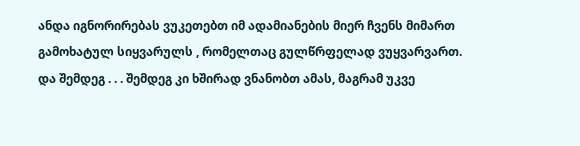ანდა იგნორირებას ვუკეთებთ იმ ადამიანების მიერ ჩვენს მიმართ გამოხატულ სიყვარულს , რომელთაც გულწრფელად ვუყვარვართ. და შემდეგ . . . შემდეგ კი ხშირად ვნანობთ ამას, მაგრამ უკვე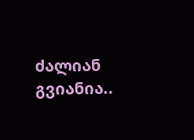ძალიან გვიანია..